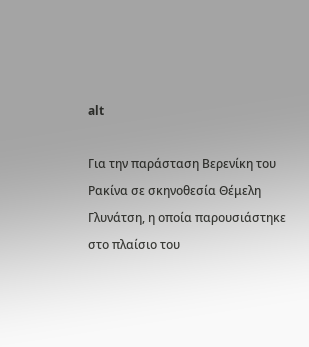alt

Για την παράσταση Βερενίκη του Ρακίνα σε σκηνοθεσία Θέμελη Γλυνάτση, η οποία παρουσιάστηκε στο πλαίσιο του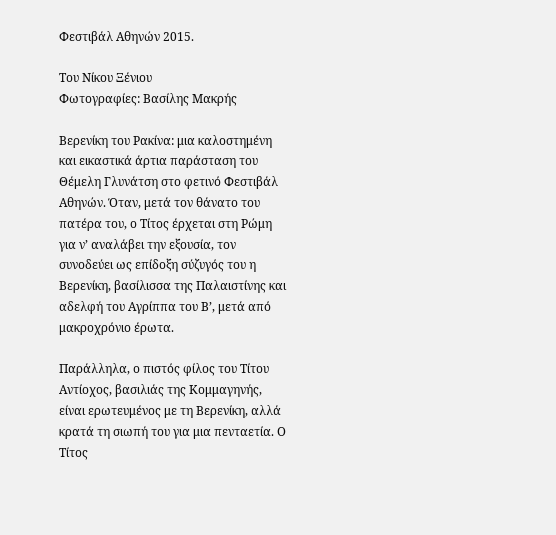Φεστιβάλ Αθηνών 2015.

Του Νίκου Ξένιου
Φωτογραφίες: Βασίλης Μακρής

Βερενίκη του Ρακίνα: μια καλοστημένη και εικαστικά άρτια παράσταση του Θέμελη Γλυνάτση στο φετινό Φεστιβάλ Αθηνών. Όταν, μετά τον θάνατο του πατέρα του, ο Τίτος έρχεται στη Ρώμη για ν’ αναλάβει την εξουσία, τον συνοδεύει ως επίδοξη σύζυγός του η Βερενίκη, βασίλισσα της Παλαιστίνης και αδελφή του Αγρίππα του Β’, μετά από μακροχρόνιο έρωτα.

Παράλληλα, ο πιστός φίλος του Τίτου Αντίοχος, βασιλιάς της Κομμαγηνής, είναι ερωτευμένος με τη Βερενίκη, αλλά κρατά τη σιωπή του για μια πενταετία. Ο Τίτος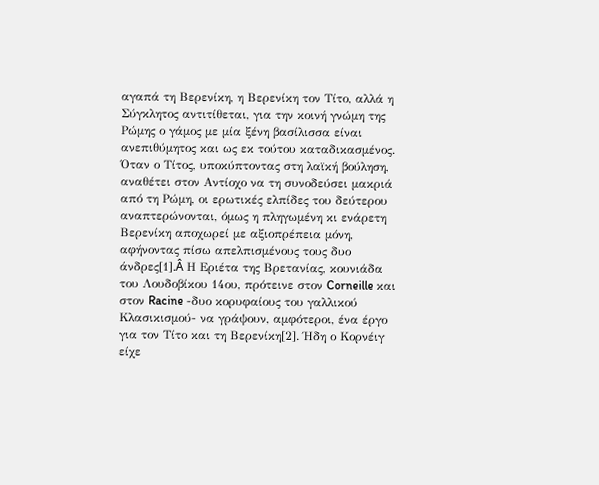αγαπά τη Βερενίκη, η Βερενίκη τον Τίτο, αλλά η Σύγκλητος αντιτίθεται, για την κοινή γνώμη της Ρώμης ο γάμος με μία ξένη βασίλισσα είναι ανεπιθύμητος και ως εκ τούτου καταδικασμένος. Όταν ο Τίτος, υποκύπτοντας στη λαϊκή βούληση, αναθέτει στον Αντίοχο να τη συνοδεύσει μακριά από τη Ρώμη, οι ερωτικές ελπίδες του δεύτερου αναπτερώνονται, όμως η πληγωμένη κι ενάρετη Βερενίκη αποχωρεί με αξιοπρέπεια μόνη, αφήνοντας πίσω απελπισμένους τους δυο άνδρες[1].Â Η Εριέτα της Βρετανίας, κουνιάδα του Λουδοβίκου 14ου, πρότεινε στον Corneille και στον Racine -δυο κορυφαίους του γαλλικού Κλασικισμού- να γράψουν, αμφότεροι, ένα έργο για τον Τίτο και τη Βερενίκη[2]. Ήδη ο Κορνέιγ είχε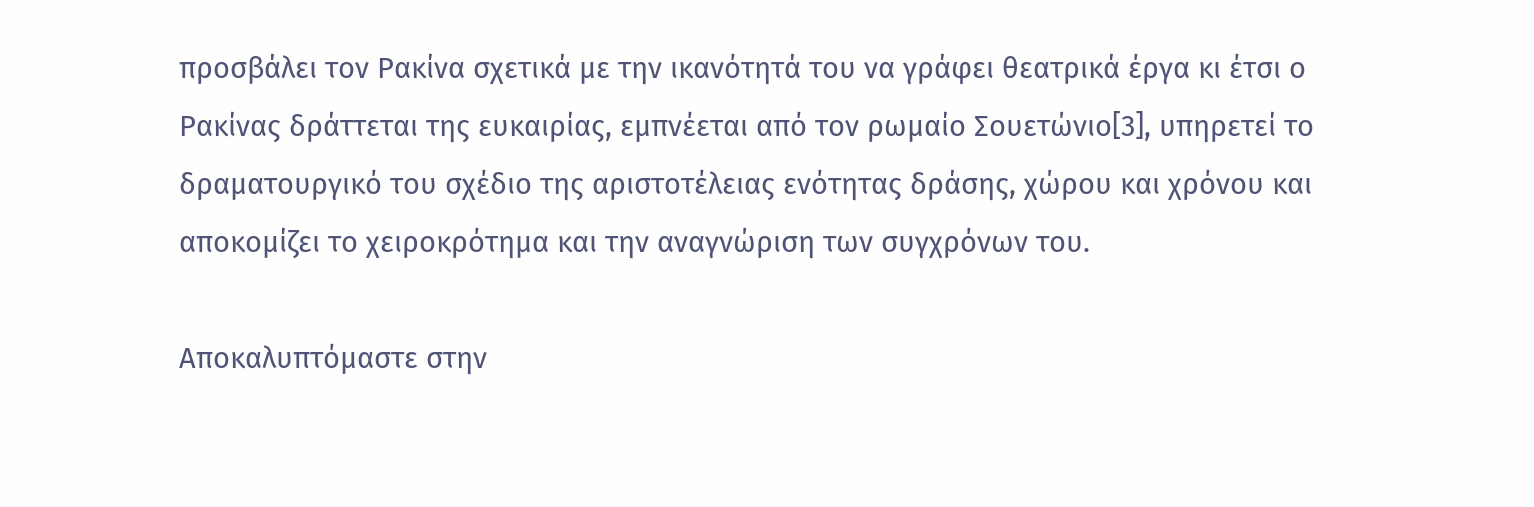προσβάλει τον Ρακίνα σχετικά με την ικανότητά του να γράφει θεατρικά έργα κι έτσι ο Ρακίνας δράττεται της ευκαιρίας, εμπνέεται από τον ρωμαίο Σουετώνιο[3], υπηρετεί το δραματουργικό του σχέδιο της αριστοτέλειας ενότητας δράσης, χώρου και χρόνου και αποκομίζει το χειροκρότημα και την αναγνώριση των συγχρόνων του.

Αποκαλυπτόμαστε στην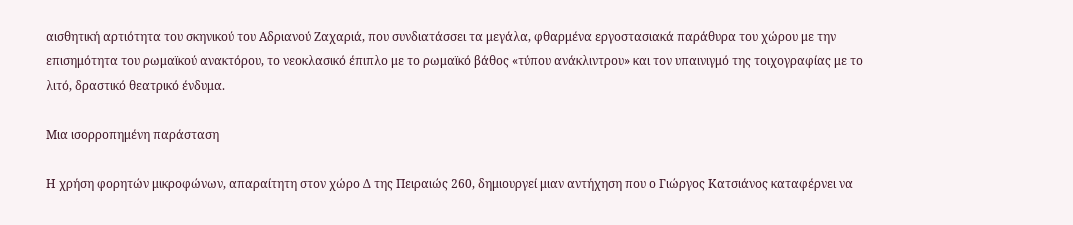αισθητική αρτιότητα του σκηνικού του Αδριανού Ζαχαριά, που συνδιατάσσει τα μεγάλα, φθαρμένα εργοστασιακά παράθυρα του χώρου με την επισημότητα του ρωμαϊκού ανακτόρου, το νεοκλασικό έπιπλο με το ρωμαϊκό βάθος «τύπου ανάκλιντρου» και τον υπαινιγμό της τοιχογραφίας με το λιτό, δραστικό θεατρικό ένδυμα.

Μια ισορροπημένη παράσταση

Η χρήση φορητών μικροφώνων, απαραίτητη στον χώρο Δ της Πειραιώς 260, δημιουργεί μιαν αντήχηση που ο Γιώργος Κατσιάνος καταφέρνει να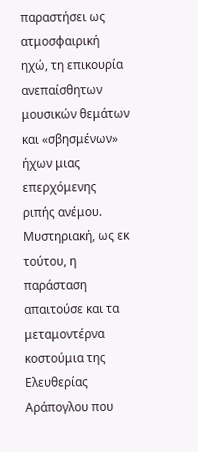παραστήσει ως ατμοσφαιρική ηχώ, τη επικουρία ανεπαίσθητων μουσικών θεμάτων και «σβησμένων» ήχων μιας επερχόμενης ριπής ανέμου. Μυστηριακή, ως εκ τούτου, η παράσταση απαιτούσε και τα μεταμοντέρνα κοστούμια της Ελευθερίας Αράπογλου που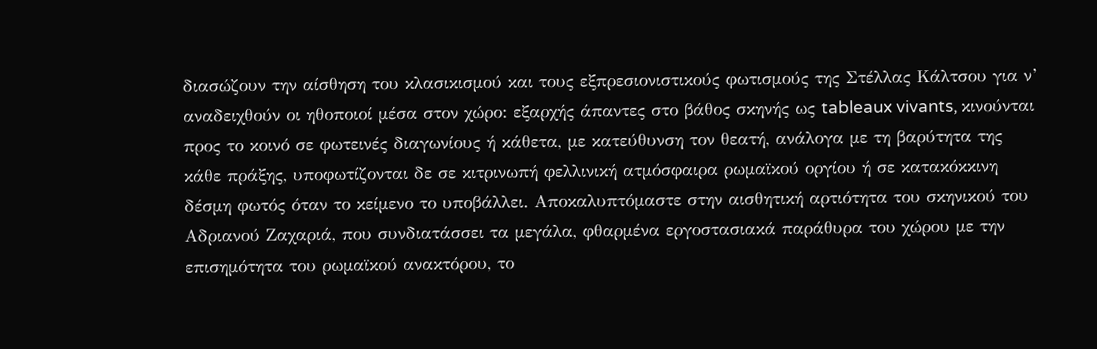διασώζουν την αίσθηση του κλασικισμού και τους εξπρεσιονιστικούς φωτισμούς της Στέλλας Κάλτσου για ν’ αναδειχθούν οι ηθοποιοί μέσα στον χώρο: εξαρχής άπαντες στο βάθος σκηνής ως tableaux vivants, κινούνται προς το κοινό σε φωτεινές διαγωνίους ή κάθετα, με κατεύθυνση τον θεατή, ανάλογα με τη βαρύτητα της κάθε πράξης, υποφωτίζονται δε σε κιτρινωπή φελλινική ατμόσφαιρα ρωμαϊκού οργίου ή σε κατακόκκινη δέσμη φωτός όταν το κείμενο το υποβάλλει. Αποκαλυπτόμαστε στην αισθητική αρτιότητα του σκηνικού του Αδριανού Ζαχαριά, που συνδιατάσσει τα μεγάλα, φθαρμένα εργοστασιακά παράθυρα του χώρου με την επισημότητα του ρωμαϊκού ανακτόρου, το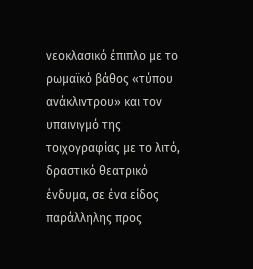νεοκλασικό έπιπλο με το ρωμαϊκό βάθος «τύπου ανάκλιντρου» και τον υπαινιγμό της τοιχογραφίας με το λιτό, δραστικό θεατρικό ένδυμα, σε ένα είδος παράλληλης προς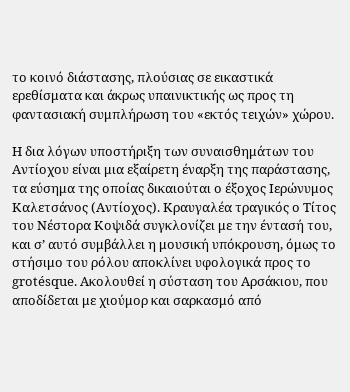το κοινό διάστασης, πλούσιας σε εικαστικά ερεθίσματα και άκρως υπαινικτικής ως προς τη φαντασιακή συμπλήρωση του «εκτός τειχών» χώρου.

Η δια λόγων υποστήριξη των συναισθημάτων του Αντίοχου είναι μια εξαίρετη έναρξη της παράστασης, τα εύσημα της οποίας δικαιούται ο έξοχος Ιερώνυμος Καλετσάνος (Αντίοχος). Κραυγαλέα τραγικός ο Τίτος του Νέστορα Κοψιδά συγκλονίζει με την έντασή του, και σ’ αυτό συμβάλλει η μουσική υπόκρουση, όμως το στήσιμο του ρόλου αποκλίνει υφολογικά προς το grotésque. Ακολουθεί η σύσταση του Αρσάκιου, που αποδίδεται με χιούμορ και σαρκασμό από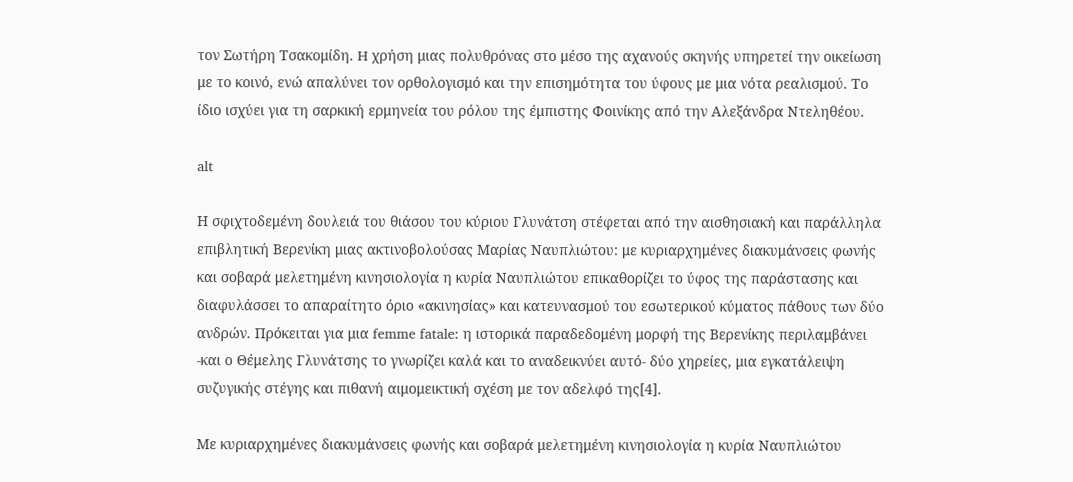τον Σωτήρη Τσακομίδη. H χρήση μιας πολυθρόνας στο μέσο της αχανούς σκηνής υπηρετεί την οικείωση με το κοινό, ενώ απαλύνει τον ορθολογισμό και την επισημότητα του ύφους με μια νότα ρεαλισμού. Το ίδιο ισχύει για τη σαρκική ερμηνεία του ρόλου της έμπιστης Φοινίκης από την Αλεξάνδρα Ντεληθέου.

alt

Η σφιχτοδεμένη δουλειά του θιάσου του κύριου Γλυνάτση στέφεται από την αισθησιακή και παράλληλα επιβλητική Βερενίκη μιας ακτινοβολούσας Μαρίας Ναυπλιώτου: με κυριαρχημένες διακυμάνσεις φωνής και σοβαρά μελετημένη κινησιολογία η κυρία Ναυπλιώτου επικαθορίζει το ύφος της παράστασης και διαφυλάσσει το απαραίτητο όριο «ακινησίας» και κατευνασμού του εσωτερικού κύματος πάθους των δύο ανδρών. Πρόκειται για μια femme fatale: η ιστορικά παραδεδομένη μορφή της Βερενίκης περιλαμβάνει -και ο Θέμελης Γλυνάτσης το γνωρίζει καλά και το αναδεικνύει αυτό- δύο χηρείες, μια εγκατάλειψη συζυγικής στέγης και πιθανή αιμομεικτική σχέση με τον αδελφό της[4].

Με κυριαρχημένες διακυμάνσεις φωνής και σοβαρά μελετημένη κινησιολογία η κυρία Ναυπλιώτου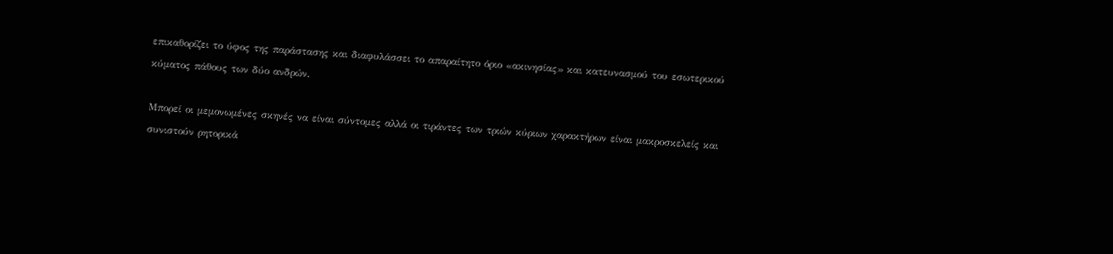επικαθορίζει το ύφος της παράστασης και διαφυλάσσει το απαραίτητο όριο «ακινησίας» και κατευνασμού του εσωτερικού κύματος πάθους των δύο ανδρών.

Μπορεί οι μεμονωμένες σκηνές να είναι σύντομες αλλά οι τιράντες των τριών κύριων χαρακτήρων είναι μακροσκελείς και συνιστούν ρητορικά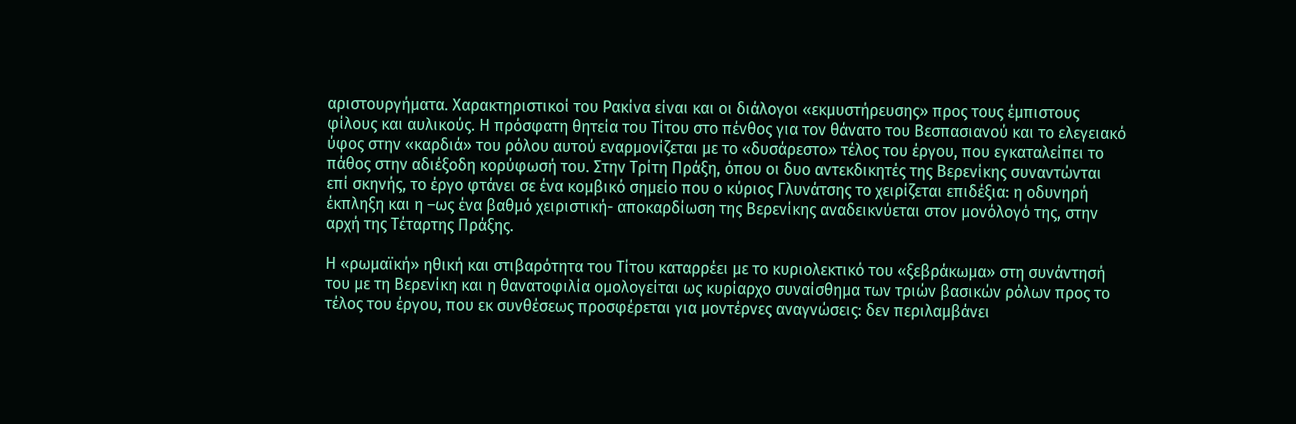αριστουργήματα. Χαρακτηριστικοί του Ρακίνα είναι και οι διάλογοι «εκμυστήρευσης» προς τους έμπιστους φίλους και αυλικούς. Η πρόσφατη θητεία του Τίτου στο πένθος για τον θάνατο του Βεσπασιανού και το ελεγειακό ύφος στην «καρδιά» του ρόλου αυτού εναρμονίζεται με το «δυσάρεστο» τέλος του έργου, που εγκαταλείπει το πάθος στην αδιέξοδη κορύφωσή του. Στην Τρίτη Πράξη, όπου οι δυο αντεκδικητές της Βερενίκης συναντώνται επί σκηνής, το έργο φτάνει σε ένα κομβικό σημείο που ο κύριος Γλυνάτσης το χειρίζεται επιδέξια: η οδυνηρή έκπληξη και η –ως ένα βαθμό χειριστική- αποκαρδίωση της Βερενίκης αναδεικνύεται στον μονόλογό της, στην αρχή της Τέταρτης Πράξης.

Η «ρωμαϊκή» ηθική και στιβαρότητα του Τίτου καταρρέει με το κυριολεκτικό του «ξεβράκωμα» στη συνάντησή του με τη Βερενίκη και η θανατοφιλία ομολογείται ως κυρίαρχο συναίσθημα των τριών βασικών ρόλων προς το τέλος του έργου, που εκ συνθέσεως προσφέρεται για μοντέρνες αναγνώσεις: δεν περιλαμβάνει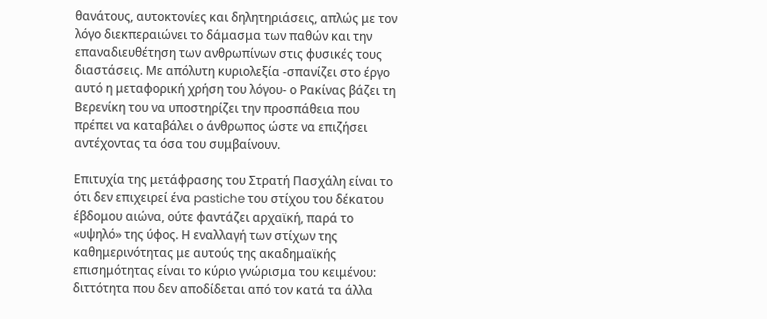θανάτους, αυτοκτονίες και δηλητηριάσεις, απλώς με τον λόγο διεκπεραιώνει το δάμασμα των παθών και την επαναδιευθέτηση των ανθρωπίνων στις φυσικές τους διαστάσεις. Με απόλυτη κυριολεξία -σπανίζει στο έργο αυτό η μεταφορική χρήση του λόγου- ο Ρακίνας βάζει τη Βερενίκη του να υποστηρίζει την προσπάθεια που πρέπει να καταβάλει ο άνθρωπος ώστε να επιζήσει αντέχοντας τα όσα του συμβαίνουν.

Επιτυχία της μετάφρασης του Στρατή Πασχάλη είναι το ότι δεν επιχειρεί ένα pastiche του στίχου του δέκατου έβδομου αιώνα, ούτε φαντάζει αρχαϊκή, παρά το «υψηλό» της ύφος. Η εναλλαγή των στίχων της καθημερινότητας με αυτούς της ακαδημαϊκής επισημότητας είναι το κύριο γνώρισμα του κειμένου: διττότητα που δεν αποδίδεται από τον κατά τα άλλα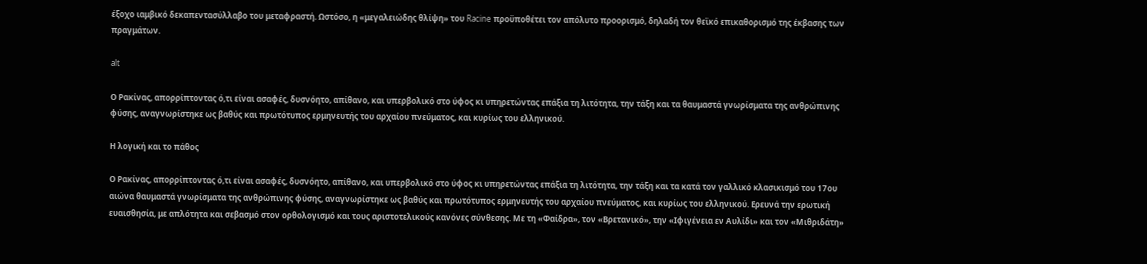έξοχο ιαμβικό δεκαπεντασύλλαβο του μεταφραστή. Ωστόσο, η «μεγαλειώδης θλίψη» του Racine προϋποθέτει τον απόλυτο προορισμό, δηλαδή τον θεϊκό επικαθορισμό της έκβασης των πραγμάτων.

alt

Ο Ρακίνας, απορρίπτοντας ό,τι είναι ασαφές, δυσνόητο, απίθανο, και υπερβολικό στο ύφος κι υπηρετώντας επάξια τη λιτότητα, την τάξη και τα θαυμαστά γνωρίσματα της ανθρώπινης φύσης, αναγνωρίστηκε ως βαθύς και πρωτότυπος ερμηνευτής του αρχαίου πνεύματος, και κυρίως του ελληνικού.

Η λογική και το πάθος

Ο Ρακίνας, απορρίπτοντας ό,τι είναι ασαφές, δυσνόητο, απίθανο, και υπερβολικό στο ύφος κι υπηρετώντας επάξια τη λιτότητα, την τάξη και τα κατά τον γαλλικό κλασικισμό του 17ου αιώνα θαυμαστά γνωρίσματα της ανθρώπινης φύσης, αναγνωρίστηκε ως βαθύς και πρωτότυπος ερμηνευτής του αρχαίου πνεύματος, και κυρίως του ελληνικού. Ερευνά την ερωτική ευαισθησία, με απλότητα και σεβασμό στον ορθολογισμό και τους αριστοτελικούς κανόνες σύνθεσης. Με τη «Φαίδρα», τον «Βρετανικό», την «Ιφιγένεια εν Αυλίδι» και τον «Μιθριδάτη»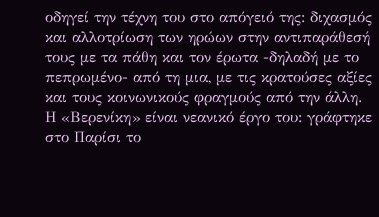οδηγεί την τέχνη του στο απόγειό της: διχασμός και αλλοτρίωση των ηρώων στην αντιπαράθεσή τους με τα πάθη και τον έρωτα -δηλαδή με το πεπρωμένο- από τη μια, με τις κρατούσες αξίες και τους κοινωνικούς φραγμούς από την άλλη. Η «Βερενίκη» είναι νεανικό έργο του: γράφτηκε στο Παρίσι το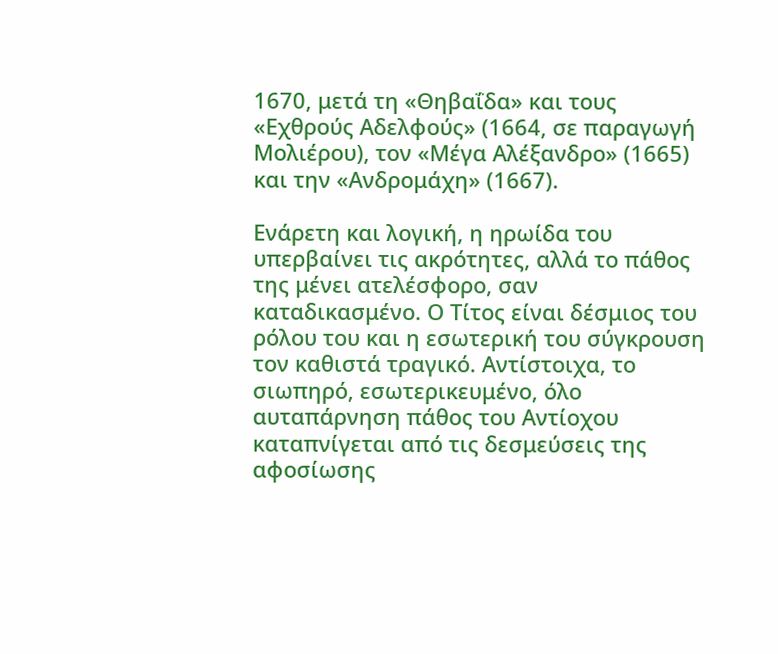1670, μετά τη «Θηβαΐδα» και τους «Εχθρούς Αδελφούς» (1664, σε παραγωγή Μολιέρου), τον «Μέγα Αλέξανδρο» (1665) και την «Ανδρομάχη» (1667).

Ενάρετη και λογική, η ηρωίδα του υπερβαίνει τις ακρότητες, αλλά το πάθος της μένει ατελέσφορο, σαν καταδικασμένο. Ο Τίτος είναι δέσμιος του ρόλου του και η εσωτερική του σύγκρουση τον καθιστά τραγικό. Αντίστοιχα, το σιωπηρό, εσωτερικευμένο, όλο αυταπάρνηση πάθος του Αντίοχου καταπνίγεται από τις δεσμεύσεις της αφοσίωσης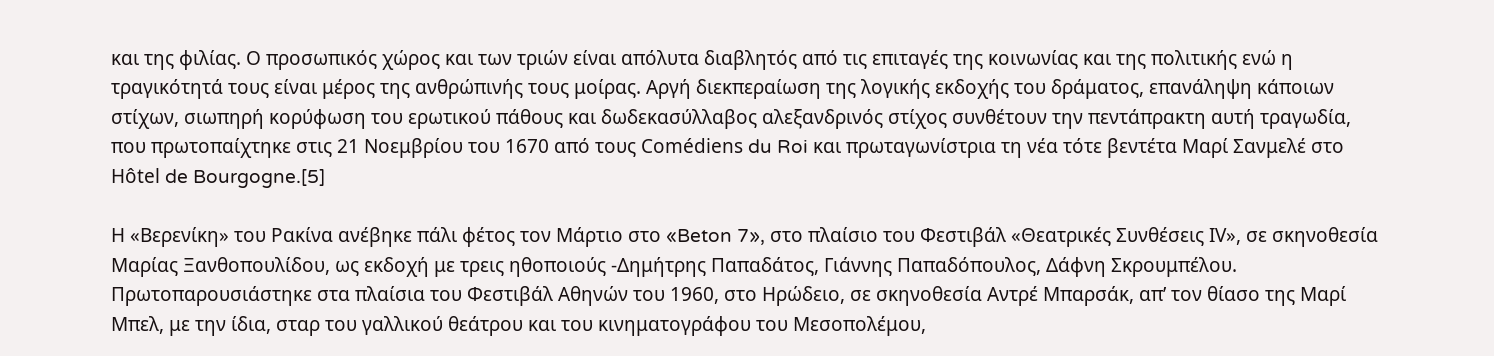και της φιλίας. Ο προσωπικός χώρος και των τριών είναι απόλυτα διαβλητός από τις επιταγές της κοινωνίας και της πολιτικής ενώ η τραγικότητά τους είναι μέρος της ανθρώπινής τους μοίρας. Αργή διεκπεραίωση της λογικής εκδοχής του δράματος, επανάληψη κάποιων στίχων, σιωπηρή κορύφωση του ερωτικού πάθους και δωδεκασύλλαβος αλεξανδρινός στίχος συνθέτουν την πεντάπρακτη αυτή τραγωδία, που πρωτοπαίχτηκε στις 21 Νοεμβρίου του 1670 από τους Comédiens du Roi και πρωταγωνίστρια τη νέα τότε βεντέτα Μαρί Σανμελέ στο Hôtel de Bourgogne.[5]

Η «Βερενίκη» του Ρακίνα ανέβηκε πάλι φέτος τον Μάρτιο στο «Beton 7», στο πλαίσιο του Φεστιβάλ «Θεατρικές Συνθέσεις ΙV», σε σκηνοθεσία Μαρίας Ξανθοπουλίδου, ως εκδοχή με τρεις ηθοποιούς -Δημήτρης Παπαδάτος, Γιάννης Παπαδόπουλος, Δάφνη Σκρουμπέλου. Πρωτοπαρουσιάστηκε στα πλαίσια του Φεστιβάλ Αθηνών του 1960, στο Ηρώδειο, σε σκηνοθεσία Αντρέ Μπαρσάκ, απ’ τον θίασο της Μαρί Μπελ, με την ίδια, σταρ του γαλλικού θεάτρου και του κινηματογράφου του Μεσοπολέμου,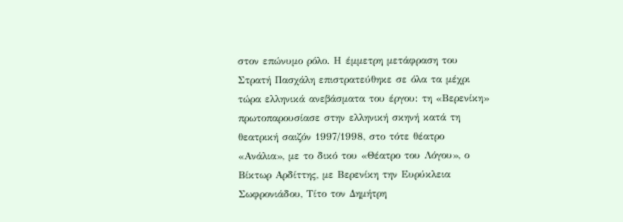στον επώνυμο ρόλο. Η έμμετρη μετάφραση του Στρατή Πασχάλη επιστρατεύθηκε σε όλα τα μέχρι τώρα ελληνικά ανεβάσματα του έργου: τη «Βερενίκη» πρωτοπαρουσίασε στην ελληνική σκηνή κατά τη θεατρική σαιζόν 1997/1998, στο τότε θέατρο «Ανάλια», με το δικό του «Θέατρο του Λόγου», ο Βίκτωρ Αρδίττης, με Βερενίκη την Ευρύκλεια Σωφρονιάδου, Τίτο τον Δημήτρη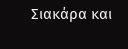Σιακάρα και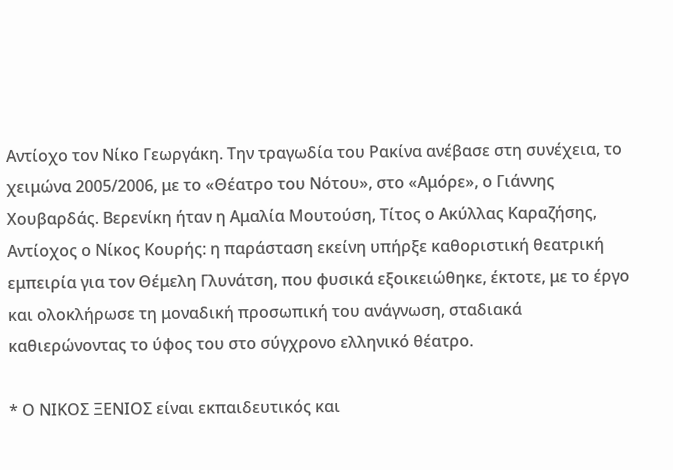Αντίοχο τον Νίκο Γεωργάκη. Την τραγωδία του Ρακίνα ανέβασε στη συνέχεια, το χειμώνα 2005/2006, με το «Θέατρο του Νότου», στο «Αμόρε», ο Γιάννης Χουβαρδάς. Βερενίκη ήταν η Αμαλία Μουτούση, Τίτος ο Ακύλλας Καραζήσης, Αντίοχος ο Νίκος Κουρής: η παράσταση εκείνη υπήρξε καθοριστική θεατρική εμπειρία για τον Θέμελη Γλυνάτση, που φυσικά εξοικειώθηκε, έκτοτε, με το έργο και ολοκλήρωσε τη μοναδική προσωπική του ανάγνωση, σταδιακά καθιερώνοντας το ύφος του στο σύγχρονο ελληνικό θέατρο.

* Ο ΝΙΚΟΣ ΞΕΝΙΟΣ είναι εκπαιδευτικός και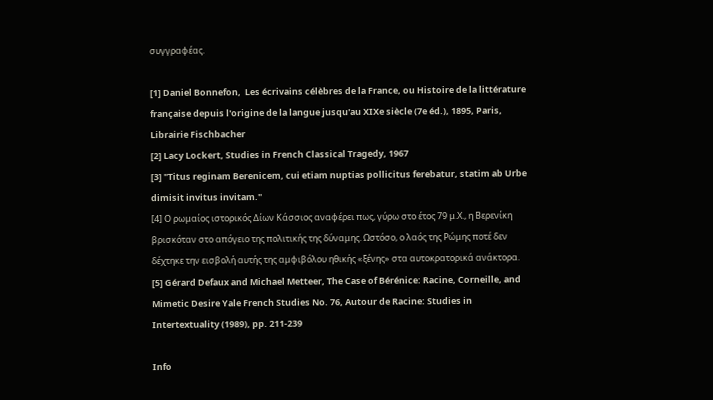συγγραφέας.

[1] Daniel Bonnefon,  Les écrivains célèbres de la France, ou Histoire de la littérature française depuis l'origine de la langue jusqu'au XIXe siècle (7e éd.), 1895, Paris, Librairie Fischbacher
[2] Lacy Lockert, Studies in French Classical Tragedy, 1967
[3] "Titus reginam Berenicem, cui etiam nuptias pollicitus ferebatur, statim ab Urbe dimisit invitus invitam."
[4] Ο ρωμαίος ιστορικός Δίων Κάσσιος αναφέρει πως, γύρω στο έτος 79 μ.Χ., η Βερενίκη βρισκόταν στο απόγειο της πολιτικής της δύναμης. Ωστόσο, ο λαός της Ρώμης ποτέ δεν δέχτηκε την εισβολή αυτής της αμφιβόλου ηθικής «ξένης» στα αυτοκρατορικά ανάκτορα.
[5] Gérard Defaux and Michael Metteer, The Case of Bérénice: Racine, Corneille, and Mimetic Desire Yale French Studies No. 76, Autour de Racine: Studies in Intertextuality (1989), pp. 211-239

Info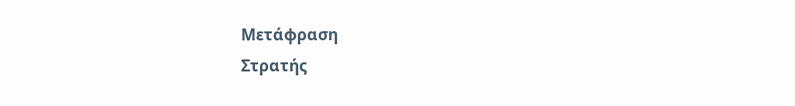Μετάφραση
Στρατής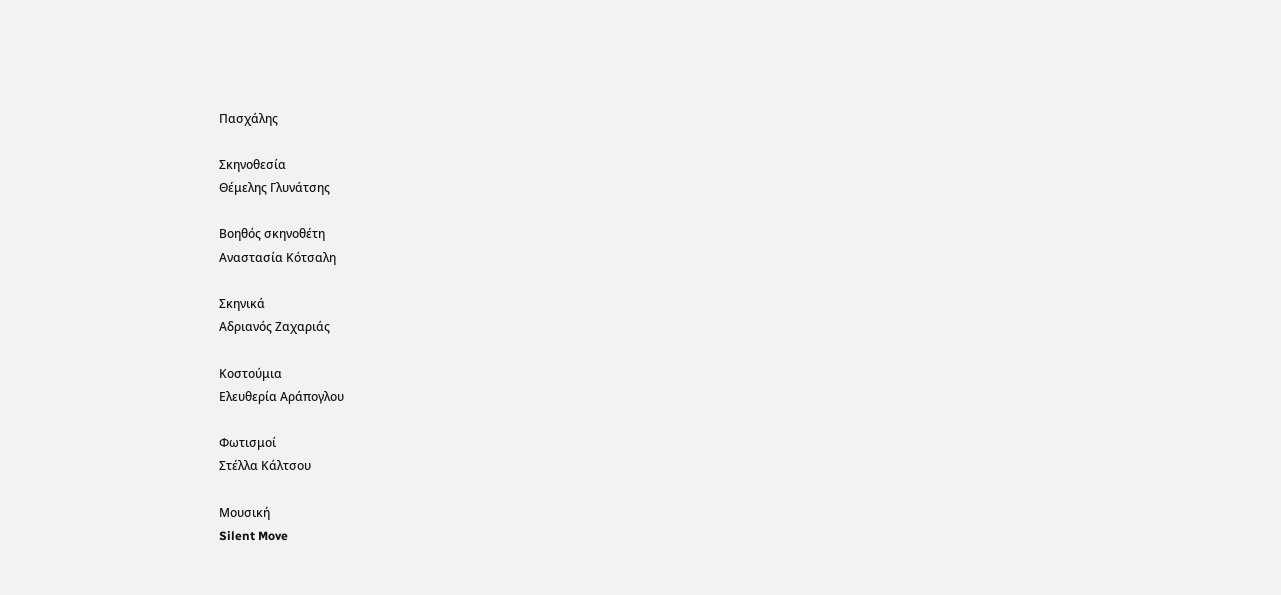Πασχάλης

Σκηνοθεσία
Θέμελης Γλυνάτσης

Βοηθός σκηνοθέτη
Αναστασία Κότσαλη

Σκηνικά
Αδριανός Ζαχαριάς

Κοστούμια
Ελευθερία Αράπογλου

Φωτισμοί
Στέλλα Κάλτσου

Μουσική
Silent Move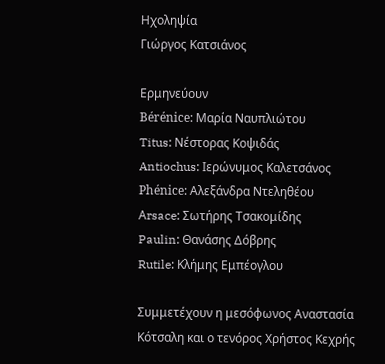Ηχοληψία
Γιώργος Κατσιάνος

Ερμηνεύουν
Bérénice: Μαρία Ναυπλιώτου
Titus: Νέστορας Κοψιδάς
Antiochus: Ιερώνυμος Καλετσάνος
Phénice: Αλεξάνδρα Ντεληθέου
Αrsace: Σωτήρης Τσακομίδης
Paulin: Θανάσης Δόβρης
Rutile: Κλήμης Εμπέογλου

Συμμετέχουν η μεσόφωνος Αναστασία Κότσαλη και ο τενόρος Χρήστος Κεχρής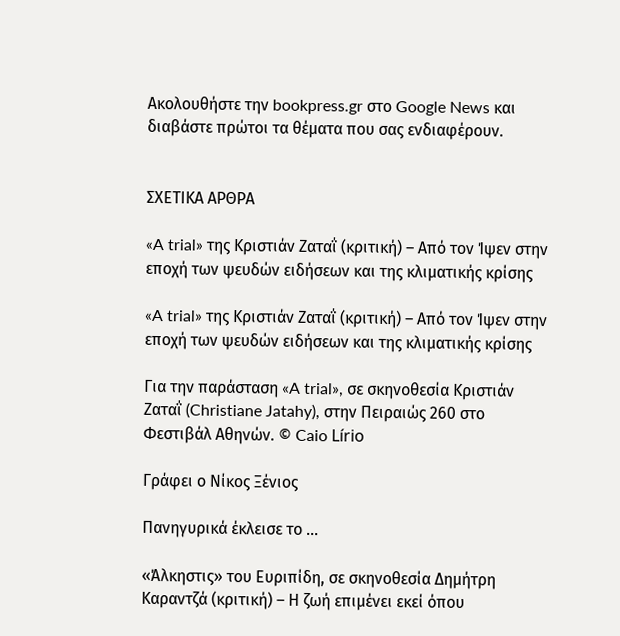Ακολουθήστε την bookpress.gr στο Google News και διαβάστε πρώτοι τα θέματα που σας ενδιαφέρουν.


ΣΧΕΤΙΚΑ ΑΡΘΡΑ

«A trial» της Κριστιάν Ζαταΐ (κριτική) – Από τον Ίψεν στην εποχή των ψευδών ειδήσεων και της κλιματικής κρίσης

«A trial» της Κριστιάν Ζαταΐ (κριτική) – Από τον Ίψεν στην εποχή των ψευδών ειδήσεων και της κλιματικής κρίσης

Για την παράσταση «A trial», σε σκηνοθεσία Κριστιάν Ζαταΐ (Christiane Jatahy), στην Πειραιώς 260 στο Φεστιβάλ Αθηνών. © Caio Lírio

Γράφει ο Νίκος Ξένιος

Πανηγυρικά έκλεισε το ...

«Άλκηστις» του Ευριπίδη, σε σκηνοθεσία Δημήτρη Καραντζά (κριτική) – Η ζωή επιμένει εκεί όπου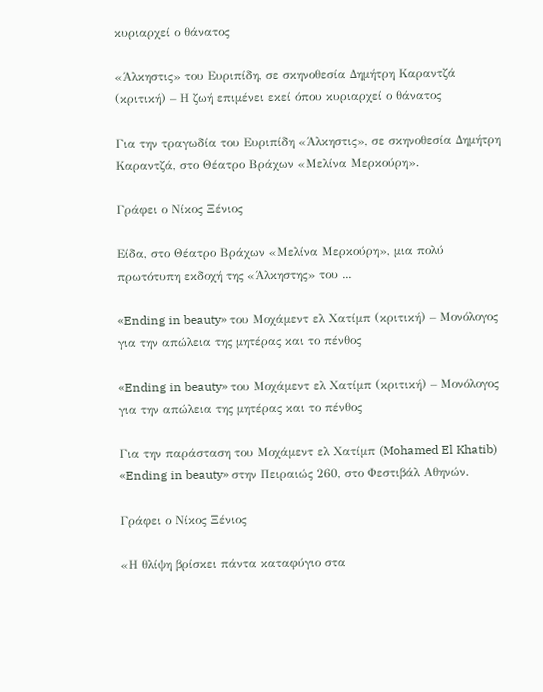κυριαρχεί ο θάνατος

«Άλκηστις» του Ευριπίδη, σε σκηνοθεσία Δημήτρη Καραντζά (κριτική) – Η ζωή επιμένει εκεί όπου κυριαρχεί ο θάνατος

Για την τραγωδία του Ευριπίδη «Άλκηστις», σε σκηνοθεσία Δημήτρη Καραντζά, στο Θέατρο Βράχων «Μελίνα Μερκούρη».

Γράφει ο Νίκος Ξένιος

Είδα, στο Θέατρο Βράχων «Μελίνα Μερκούρη», μια πολύ πρωτότυπη εκδοχή της «Άλκηστης» του ...

«Ending in beauty» του Μοχάμεντ ελ Χατίμπ (κριτική) – Μονόλογος για την απώλεια της μητέρας και το πένθος

«Ending in beauty» του Μοχάμεντ ελ Χατίμπ (κριτική) – Μονόλογος για την απώλεια της μητέρας και το πένθος

Για την παράσταση του Μοχάμεντ ελ Χατίμπ (Mohamed El Khatib) «Ending in beauty» στην Πειραιώς 260, στο Φεστιβάλ Αθηνών.

Γράφει ο Νίκος Ξένιος

«Η θλίψη βρίσκει πάντα καταφύγιο στα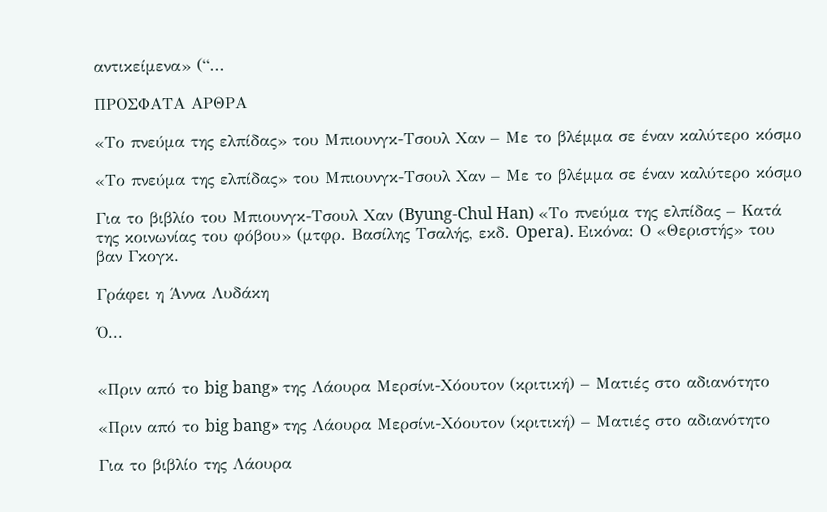αντικείμενα» (“...

ΠΡΟΣΦΑΤΑ ΑΡΘΡΑ

«Το πνεύμα της ελπίδας» του Μπιουνγκ-Τσουλ Χαν – Με το βλέμμα σε έναν καλύτερο κόσμο

«Το πνεύμα της ελπίδας» του Μπιουνγκ-Τσουλ Χαν – Με το βλέμμα σε έναν καλύτερο κόσμο

Για το βιβλίο του Μπιουνγκ-Τσουλ Χαν (Byung-Chul Han) «Το πνεύμα της ελπίδας – Κατά της κοινωνίας του φόβου» (μτφρ. Βασίλης Τσαλής, εκδ. Opera). Εικόνα: Ο «Θεριστής» του βαν Γκογκ.

Γράφει η Άννα Λυδάκη

Ό...


«Πριν από το big bang» της Λάουρα Μερσίνι-Χόουτον (κριτική) – Ματιές στο αδιανότητο

«Πριν από το big bang» της Λάουρα Μερσίνι-Χόουτον (κριτική) – Ματιές στο αδιανότητο

Για το βιβλίο της Λάουρα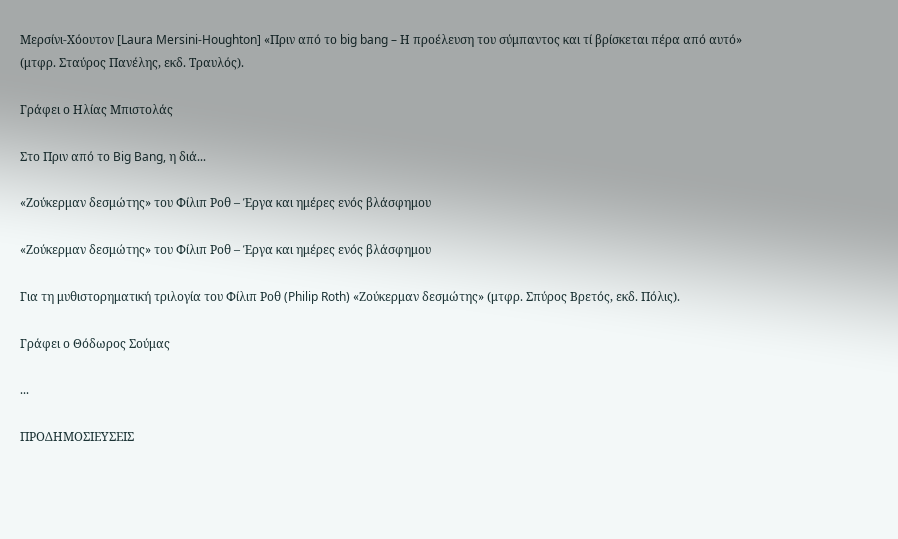Μερσίνι-Χόουτον [Laura Mersini-Houghton] «Πριν από το big bang – Η προέλευση του σύμπαντος και τί βρίσκεται πέρα από αυτό» (μτφρ. Σταύρος Πανέλης, εκδ. Τραυλός).

Γράφει ο Ηλίας Μπιστολάς

Στο Πριν από το Big Bang, η διά...

«Ζούκερμαν δεσμώτης» του Φίλιπ Ροθ – Έργα και ημέρες ενός βλάσφημου

«Ζούκερμαν δεσμώτης» του Φίλιπ Ροθ – Έργα και ημέρες ενός βλάσφημου

Για τη μυθιστορηματική τριλογία του Φίλιπ Ροθ (Philip Roth) «Ζούκερμαν δεσμώτης» (μτφρ. Σπύρος Βρετός, εκδ. Πόλις).

Γράφει ο Θόδωρος Σούμας

...

ΠΡΟΔΗΜΟΣΙΕΥΣΕΙΣ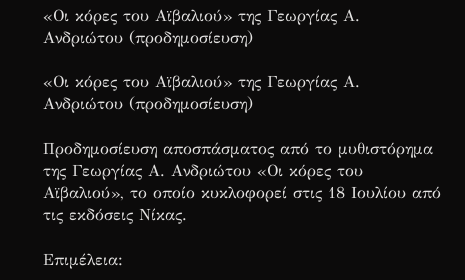«Οι κόρες του Αϊβαλιού» της Γεωργίας Α. Ανδριώτου (προδημοσίευση)

«Οι κόρες του Αϊβαλιού» της Γεωργίας Α. Ανδριώτου (προδημοσίευση)

Προδημοσίευση αποσπάσματος από το μυθιστόρημα της Γεωργίας Α. Ανδριώτου «Οι κόρες του Αϊβαλιού», το οποίο κυκλοφορεί στις 18 Ιουλίου από τις εκδόσεις Νίκας.

Επιμέλεια: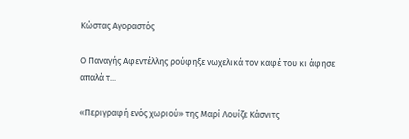Κώστας Αγοραστός

Ο Παναγής Αφεντέλλης ρούφηξε νωχελικά τον καφέ του κι άφησε απαλά τ...

«Περιγραφή ενός χωριού» της Μαρί Λουίζε Κάσνιτς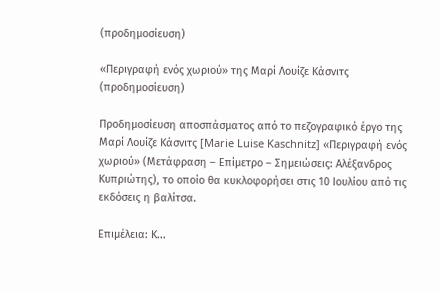(προδημοσίευση)

«Περιγραφή ενός χωριού» της Μαρί Λουίζε Κάσνιτς (προδημοσίευση)

Προδημοσίευση αποσπάσματος από το πεζογραφικό έργο της Μαρί Λουίζε Κάσνιτς [Marie Luise Kaschnitz] «Περιγραφή ενός χωριού» (Μετάφραση – Επίμετρο – Σημειώσεις: Αλέξανδρος Κυπριώτης), το οποίο θα κυκλοφορήσει στις 10 Ιουλίου από τις εκδόσεις η βαλίτσα.

Επιμέλεια: Κ...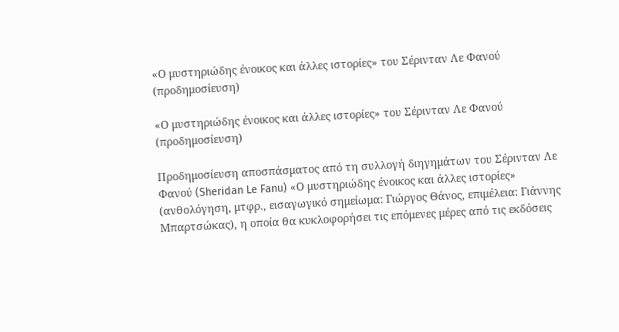«Ο μυστηριώδης ένοικος και άλλες ιστορίες» του Σέρινταν Λε Φανού (προδημοσίευση)

«Ο μυστηριώδης ένοικος και άλλες ιστορίες» του Σέρινταν Λε Φανού (προδημοσίευση)

Προδημοσίευση αποσπάσματος από τη συλλογή διηγημάτων του Σέρινταν Λε Φανού (Sheridan Le Fanu) «Ο μυστηριώδης ένοικος και άλλες ιστορίες» (ανθολόγηση, μτφρ., εισαγωγικό σημείωμα: Γιώργος Θάνος, επιμέλεια: Γιάννης Μπαρτσώκας), η οποία θα κυκλοφορήσει τις επόμενες μέρες από τις εκδόσεις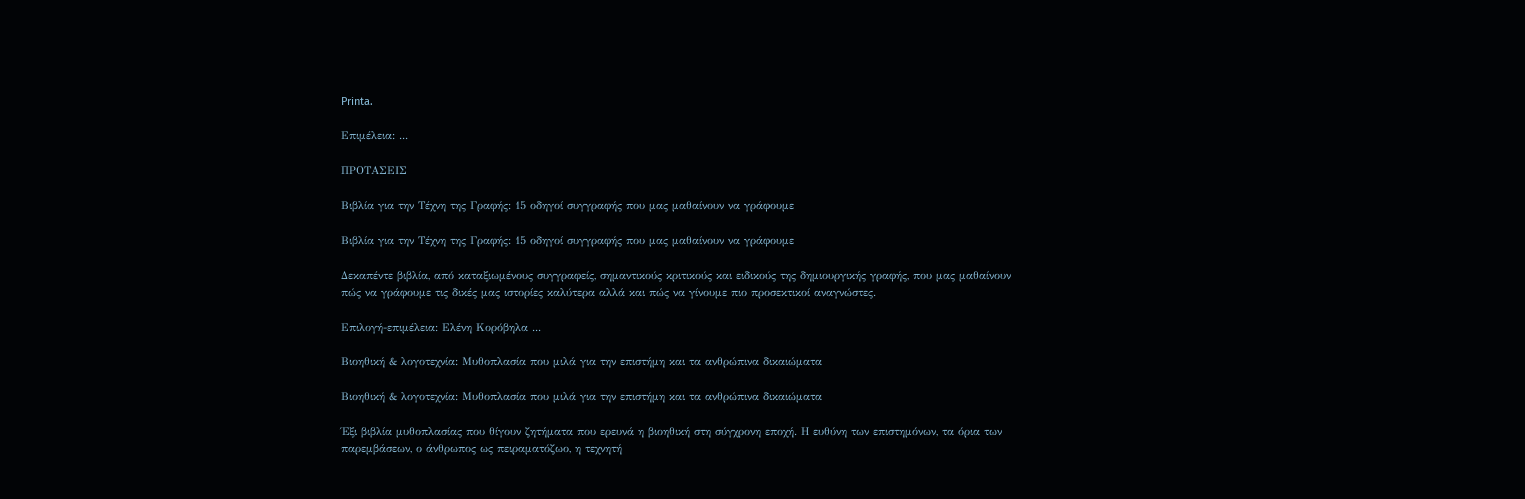Printa.

Επιμέλεια: ...

ΠΡΟΤΑΣΕΙΣ

Βιβλία για την Τέχνη της Γραφής: 15 οδηγοί συγγραφής που μας μαθαίνουν να γράφουμε

Βιβλία για την Τέχνη της Γραφής: 15 οδηγοί συγγραφής που μας μαθαίνουν να γράφουμε

Δεκαπέντε βιβλία, από καταξιωμένους συγγραφείς, σημαντικούς κριτικούς και ειδικούς της δημιουργικής γραφής, που μας μαθαίνουν πώς να γράφουμε τις δικές μας ιστορίες καλύτερα αλλά και πώς να γίνουμε πιο προσεκτικοί αναγνώστες.

Επιλογή-επιμέλεια: Ελένη Κορόβηλα ...

Βιοηθική & λογοτεχνία: Μυθοπλασία που μιλά για την επιστήμη και τα ανθρώπινα δικαιώματα

Βιοηθική & λογοτεχνία: Μυθοπλασία που μιλά για την επιστήμη και τα ανθρώπινα δικαιώματα

Έξι βιβλία μυθοπλασίας που θίγουν ζητήματα που ερευνά η βιοηθική στη σύγχρονη εποχή. Η ευθύνη των επιστημόνων, τα όρια των παρεμβάσεων, ο άνθρωπος ως πειραματόζωο, η τεχνητή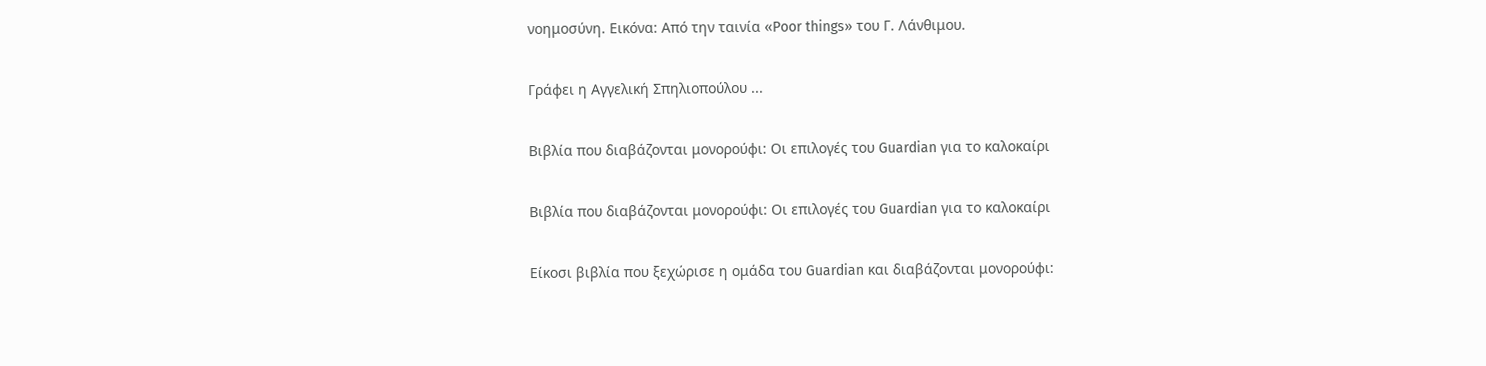νοημοσύνη. Εικόνα: Από την ταινία «Poor things» του Γ. Λάνθιμου.

Γράφει η Αγγελική Σπηλιοπούλου ...

Βιβλία που διαβάζονται μονορούφι: Οι επιλογές του Guardian για το καλοκαίρι

Βιβλία που διαβάζονται μονορούφι: Οι επιλογές του Guardian για το καλοκαίρι

Είκοσι βιβλία που ξεχώρισε η ομάδα του Guardian και διαβάζονται μονορούφι: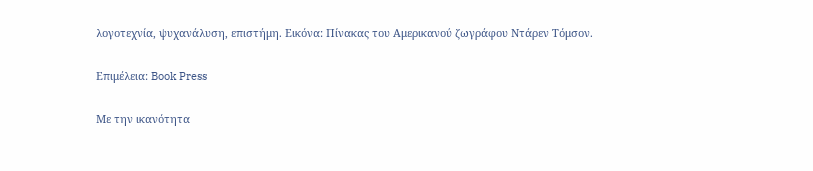λογοτεχνία, ψυχανάλυση, επιστήμη. Εικόνα: Πίνακας του Αμερικανού ζωγράφου Ντάρεν Τόμσον.

Επιμέλεια: Book Press

Με την ικανότητα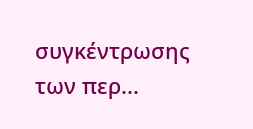συγκέντρωσης των περ...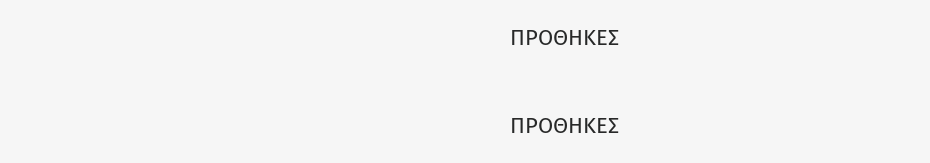ΠΡΟΘΗΚΕΣ

ΠΡΟΘΗΚΕΣ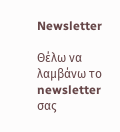Newsletter

Θέλω να λαμβάνω το newsletter σας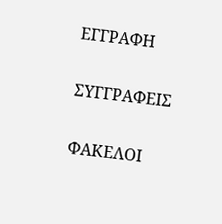ΕΓΓΡΑΦΗ

ΣΥΓΓΡΑΦΕΙΣ

ΦΑΚΕΛΟΙ